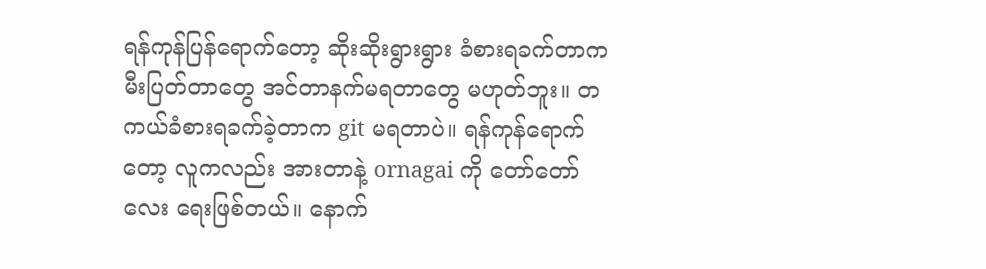ရန်ကုန်ပြန်ရောက်တော့ ဆိုးဆိုးရွားရွား ခံစားရခက်တာက မီးပြတ်တာတွေ အင်တာနက်မရတာတွေ မဟုတ်ဘူး။ တကယ်ခံစားရခက်ခဲ့တာက git မရတာပဲ။ ရန်ကုန်ရောက်တော့ လူကလည်း အားတာနဲ့ ornagai ကို တော်တော်လေး ရေးဖြစ်တယ်။ နောက်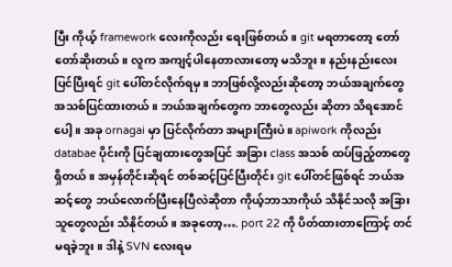ပြီး ကိုယ့် framework လေးကိုလည်း ရေးဖြစ်တယ်။ git မရတာတော့ တော်တော်ဆိုးတယ်။ လူက အကျင့်ပါနေတာလားတော့ မသိဘူး။ နည်းနည်းလေး ပြင်ပြီးရင် git ပေါ်တင်လိုက်ရမှ။ ဘာဖြစ်လို့လည်းဆိုတော့ ဘယ်အချက်တွေ အသစ်ပြင်ထားတယ်။ ဘယ်အချက်တွေက ဘာတွေလည်း ဆိုတာ သိရအောင်ပေါ့။ အခု ornagai မှာ ပြင်လိုက်တာ အများကြီးပဲ။ apiwork ကိုလည်း databae ပိုင်းကို ပြင်ချထားတွေအပြင် အခြား class အသစ် ထပ်ဖြည့်တာတွေ ရှိတယ်။ အမှန်တိုင်းဆိုရင် တစ်ဆင့်ပြင်ပြီးတိုင်း git ပေါ်တင်ဖြစ်ရင် ဘယ်အဆင့်တွေ ဘယ်လောက်ပြီးနေပြီလဲဆိုတာ ကိုယ့်ဘာသာကိုယ် သိနိုင်သလို အခြားသူတွေလည်း သိနိုင်တယ်။ အခုတော့…. port 22 ကို ပိတ်ထားတာကြောင့် တင်မရခဲ့ဘူး။ ဒါနဲ့ SVN လေးရမ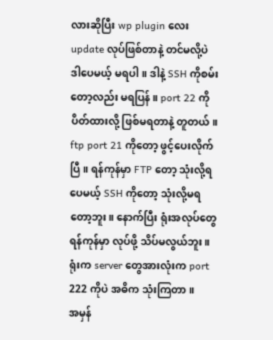လားဆိုပြီး wp plugin လေး update လုပ်ဖြစ်တာနဲ့ တင်မလို့ပဲ ဒါပေမယ့် မရပါ။ ဒါနဲ့ SSH ကိုစမ်းတော့လည်း မရပြန်။ port 22 ကို ပိတ်ထားလို့ ဖြစ်မရတာနဲ့ တူတယ်။ ftp port 21 ကိုတော့ ဖွင့်ပေးလိုက်ပြီ။ ရန်ကုန်မှာ FTP တော့ သုံးလို့ရပေမယ့် SSH ကိုတော့ သုံးလို့မရတော့ဘူး။ နောက်ပြီး ရုံးအလုပ်တွေ ရန်ကုန်မှာ လုပ်ဖို့ သိပ်မလွယ်ဘူး။ ရုံးက server တွေအားလုံးက port 222 ကိုပဲ အဓိက သုံးကြတာ။
အမှန်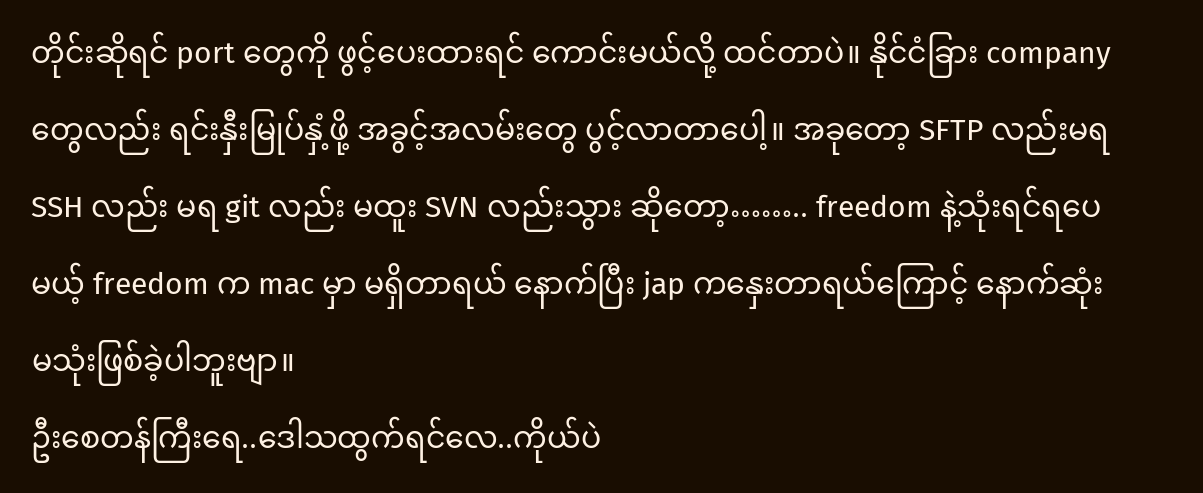တိုင်းဆိုရင် port တွေကို ဖွင့်ပေးထားရင် ကောင်းမယ်လို့ ထင်တာပဲ။ နိုင်ငံခြား company တွေလည်း ရင်းနှီးမြုပ်နှံ့ဖို့ အခွင့်အလမ်းတွေ ပွင့်လာတာပေါ့။ အခုတော့ SFTP လည်းမရ SSH လည်း မရ git လည်း မထူး SVN လည်းသွား ဆိုတော့…….. freedom နဲ့သုံးရင်ရပေမယ့် freedom က mac မှာ မရှိတာရယ် နောက်ပြီး jap ကနှေးတာရယ်ကြောင့် နောက်ဆုံး မသုံးဖြစ်ခဲ့ပါဘူးဗျာ။
ဦးစေတန်ကြီးရေ..ဒေါသထွက်ရင်လေ..ကိုယ်ပဲ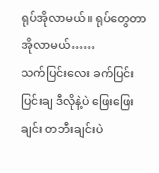ရုပ်အိုလာမယ်။ ရုပ်တွေတာ အိုလာမယ်……
သက်ပြင်းလေး ခက်ပြင်းပြင်းချ ဒီလိုနဲ့ပဲ ဖြေးဖြေးချင်း တဘီးချင်းပဲ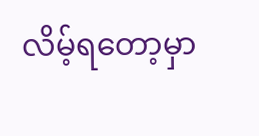လိမ့်ရတော့မှာ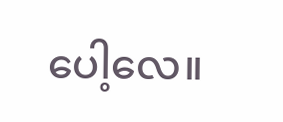ပေါ့လေ။